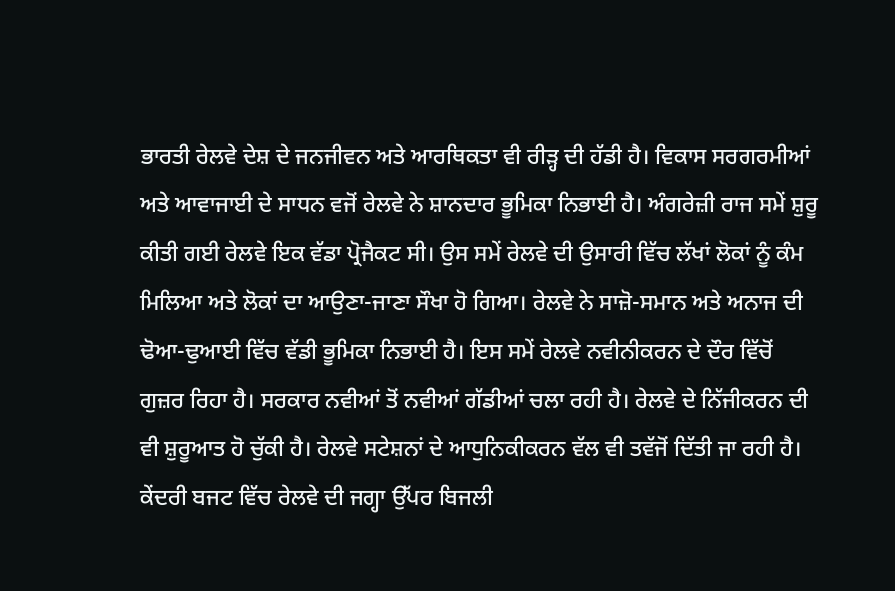ਭਾਰਤੀ ਰੇਲਵੇ ਦੇਸ਼ ਦੇ ਜਨਜੀਵਨ ਅਤੇ ਆਰਥਿਕਤਾ ਵੀ ਰੀੜ੍ਹ ਦੀ ਹੱਡੀ ਹੈ। ਵਿਕਾਸ ਸਰਗਰਮੀਆਂ ਅਤੇ ਆਵਾਜਾਈ ਦੇ ਸਾਧਨ ਵਜੋਂ ਰੇਲਵੇ ਨੇ ਸ਼ਾਨਦਾਰ ਭੂਮਿਕਾ ਨਿਭਾਈ ਹੈ। ਅੰਗਰੇਜ਼ੀ ਰਾਜ ਸਮੇਂ ਸ਼ੁਰੂ ਕੀਤੀ ਗਈ ਰੇਲਵੇ ਇਕ ਵੱਡਾ ਪ੍ਰੋਜੈਕਟ ਸੀ। ਉਸ ਸਮੇਂ ਰੇਲਵੇ ਦੀ ਉਸਾਰੀ ਵਿੱਚ ਲੱਖਾਂ ਲੋਕਾਂ ਨੂੰ ਕੰਮ ਮਿਲਿਆ ਅਤੇ ਲੋਕਾਂ ਦਾ ਆਉਣਾ-ਜਾਣਾ ਸੌਖਾ ਹੋ ਗਿਆ। ਰੇਲਵੇ ਨੇ ਸਾਜ਼ੋ-ਸਮਾਨ ਅਤੇ ਅਨਾਜ ਦੀ ਢੋਆ-ਢੁਆਈ ਵਿੱਚ ਵੱਡੀ ਭੂਮਿਕਾ ਨਿਭਾਈ ਹੈ। ਇਸ ਸਮੇਂ ਰੇਲਵੇ ਨਵੀਨੀਕਰਨ ਦੇ ਦੌਰ ਵਿੱਚੋਂ ਗੁਜ਼ਰ ਰਿਹਾ ਹੈ। ਸਰਕਾਰ ਨਵੀਆਂ ਤੋਂ ਨਵੀਆਂ ਗੱਡੀਆਂ ਚਲਾ ਰਹੀ ਹੈ। ਰੇਲਵੇ ਦੇ ਨਿੱਜੀਕਰਨ ਦੀ ਵੀ ਸ਼ੁਰੂਆਤ ਹੋ ਚੁੱਕੀ ਹੈ। ਰੇਲਵੇ ਸਟੇਸ਼ਨਾਂ ਦੇ ਆਧੁਨਿਕੀਕਰਨ ਵੱਲ ਵੀ ਤਵੱਜੋਂ ਦਿੱਤੀ ਜਾ ਰਹੀ ਹੈ। ਕੇਂਦਰੀ ਬਜਟ ਵਿੱਚ ਰੇਲਵੇ ਦੀ ਜਗ੍ਹਾ ਉੱਪਰ ਬਿਜਲੀ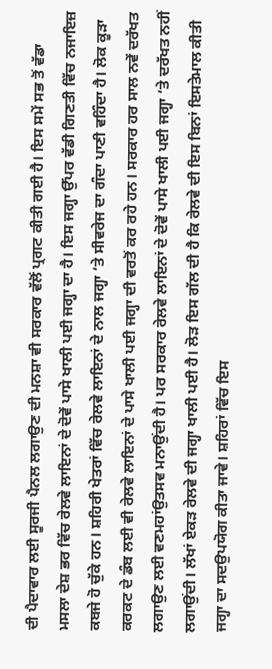ਦੀ ਪੈਦਾਵਾਰ ਲਈ ਸੂਰਜੀ ਪੈਨਲ ਲਗਾਉਣ ਦੀ ਮਨਸ਼ਾ ਵੀ ਸਰਕਾਰ ਵੱਲੋਂ ਪ੍ਰਗਟ ਕੀਤੀ ਗਈ ਹੈ। ਇਸ ਸਮੇਂ ਸਭ ਤੋਂ ਵੱਡਾ ਮਸਲਾ ਦੇਸ਼ ਭਰ ਵਿੱਚ ਰੇਲਵੇ ਲਾਇਨਾਂ ਦੇ ਦੋਵੇਂ ਪਾਸੇ ਖਾਲੀ ਪਈ ਜਗ੍ਹਾ ਦਾ ਹੈ। ਇਸ ਜਗ੍ਹਾ ਉੱਪਰ ਵੱਡੀ ਗਿਣਤੀ ਵਿੱਚ ਨਜਾਇਜ਼ ਕਬਜੇ ਹੋ ਚੁੱਕੇ ਹਨ। ਸ਼ਹਿਰੀ ਖੇਤਰਾਂ ਵਿੱਚ ਰੇਲਵੇ ਲਾਇਨਾਂ ਦੇ ਨਾਲ ਜਗ੍ਹਾ ‘ਤੇ ਸੀਵਰੇਜ ਦਾ ਗੰਦਾ ਪਾਣੀ ਵਹਿੰਦਾ ਹੈ। ਲੋਕ ਕੂੜਾ ਕਰਕਟ ਦੇ ਡੰਬ ਲਈ ਵੀ ਰੇਲਵੇ ਲਾਇਨਾਂ ਦੇ ਪਾਸੇ ਖਾਲੀ ਪਈ ਜਗ੍ਹਾ ਦੀ ਵਰਤੋਂ ਕਰ ਰਹੇ ਹਨ। ਸਰਕਾਰ ਹਰ ਸਾਲ ਨਵੇਂ ਦਰੱਖਤ ਲਗਾਉਣ ਲਈ ਵਣਮਹਾਂਉਤਸਵ ਮਨਾਉਂਦੀ ਹੈ। ਪਰ ਸਰਕਾਰ ਰੇਲਵੇ ਲਾਇਨਾਂ ਦੇ ਦੋਵੇਂ ਪਾਸੇ ਖਾਲੀ ਪਈ ਜਗ੍ਹਾ ‘ਤੇ ਦਰੱਖਤ ਨਹੀਂ ਲਗਾਉਂਦੀ। ਲੱਖਾਂ ਏਕੜ ਰੇਲਵੇ ਦੀ ਜਗ੍ਹਾ ਖਾਲੀ ਪਈ ਹੈ। ਲੋੜ ਇਸ ਗੱਲ ਦੀ ਹੈ ਕਿ ਰੇਲਵੇ ਦੀ ਇਸ ਬਿਨਾਂ ਇਸਤੇਮਾਲ ਕੀਤੀ ਜਗ੍ਹਾ ਦਾ ਸਦਉਪਯੋਗ ਕੀਤਾ ਜਾਵੇ। ਸ਼ਹਿਰਾਂ ਵਿੱਚ ਇਸ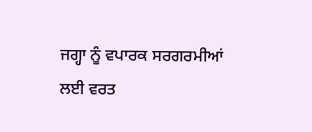ਜਗ੍ਹਾ ਨੂੰ ਵਪਾਰਕ ਸਰਗਰਮੀਆਂ ਲਈ ਵਰਤ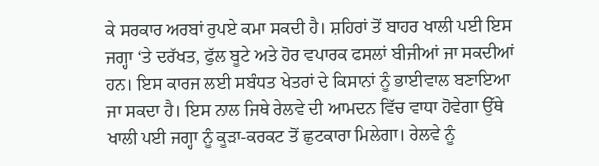ਕੇ ਸਰਕਾਰ ਅਰਬਾਂ ਰੁਪਏ ਕਮਾ ਸਕਦੀ ਹੈ। ਸ਼ਹਿਰਾਂ ਤੋਂ ਬਾਹਰ ਖਾਲੀ ਪਈ ਇਸ ਜਗ੍ਹਾ ‘ਤੇ ਦਰੱਖਤ, ਫੁੱਲ ਬੂਟੇ ਅਤੇ ਹੋਰ ਵਪਾਰਕ ਫਸਲਾਂ ਬੀਜੀਆਂ ਜਾ ਸਕਦੀਆਂ ਹਨ। ਇਸ ਕਾਰਜ ਲਈ ਸਬੰਧਤ ਖੇਤਰਾਂ ਦੇ ਕਿਸਾਨਾਂ ਨੂੰ ਭਾਈਵਾਲ ਬਣਾਇਆ ਜਾ ਸਕਦਾ ਹੈ। ਇਸ ਨਾਲ ਜਿਥੇ ਰੇਲਵੇ ਦੀ ਆਮਦਨ ਵਿੱਚ ਵਾਧਾ ਹੋਵੇਗਾ ਉੱਥੇ ਖਾਲੀ ਪਈ ਜਗ੍ਹਾ ਨੂੰ ਕੂੜਾ-ਕਰਕਟ ਤੋਂ ਛੁਟਕਾਰਾ ਮਿਲੇਗਾ। ਰੇਲਵੇ ਨੂੰ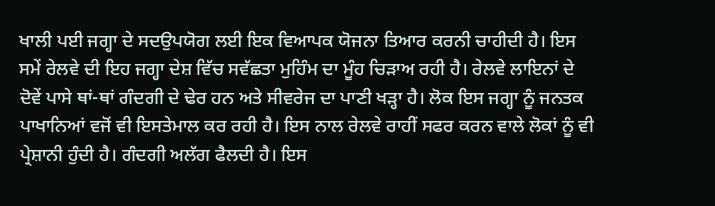ਖਾਲੀ ਪਈ ਜਗ੍ਹਾ ਦੇ ਸਦਉਪਯੋਗ ਲਈ ਇਕ ਵਿਆਪਕ ਯੋਜਨਾ ਤਿਆਰ ਕਰਨੀ ਚਾਹੀਦੀ ਹੈ। ਇਸ ਸਮੇਂ ਰੇਲਵੇ ਦੀ ਇਹ ਜਗ੍ਹਾ ਦੇਸ਼ ਵਿੱਚ ਸਵੱਛਤਾ ਮੁਹਿੰਮ ਦਾ ਮੂੰਹ ਚਿੜਾਅ ਰਹੀ ਹੈ। ਰੇਲਵੇ ਲਾਇਨਾਂ ਦੇ ਦੋਵੇਂ ਪਾਸੇ ਥਾਂ-ਥਾਂ ਗੰਦਗੀ ਦੇ ਢੇਰ ਹਨ ਅਤੇ ਸੀਵਰੇਜ ਦਾ ਪਾਣੀ ਖੜ੍ਹਾ ਹੈ। ਲੋਕ ਇਸ ਜਗ੍ਹਾ ਨੂੰ ਜਨਤਕ ਪਾਖਾਨਿਆਂ ਵਜੋਂ ਵੀ ਇਸਤੇਮਾਲ ਕਰ ਰਹੀ ਹੈ। ਇਸ ਨਾਲ ਰੇਲਵੇ ਰਾਹੀਂ ਸਫਰ ਕਰਨ ਵਾਲੇ ਲੋਕਾਂ ਨੂੰ ਵੀ ਪ੍ਰੇਸ਼ਾਨੀ ਹੁੰਦੀ ਹੈ। ਗੰਦਗੀ ਅਲੱਗ ਫੈਲਦੀ ਹੈ। ਇਸ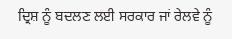ਦ੍ਰਿਸ਼ ਨੂੰ ਬਦਲਣ ਲਈ ਸਰਕਾਰ ਜਾਂ ਰੇਲਵੇ ਨੂੰ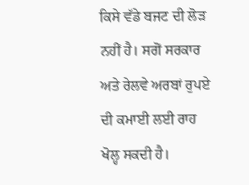ਕਿਸੇ ਵੱਡੇ ਬਜਟ ਦੀ ਲੋੜ ਨਹੀਂ ਹੈ। ਸਗੋਂ ਸਰਕਾਰ ਅਤੇ ਰੇਲਵੇ ਅਰਬਾਂ ਰੁਪਏ ਦੀ ਕਮਾਈ ਲਈ ਰਾਹ ਖੋਲ੍ਹ ਸਕਦੀ ਹੈ।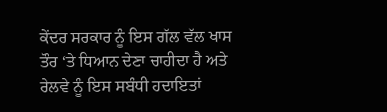ਕੇਂਦਰ ਸਰਕਾਰ ਨੂੰ ਇਸ ਗੱਲ ਵੱਲ ਖਾਸ ਤੌਰ ‘ਤੇ ਧਿਆਨ ਦੇਣਾ ਚਾਹੀਦਾ ਹੈ ਅਤੇ ਰੇਲਵੇ ਨੂੰ ਇਸ ਸਬੰਧੀ ਹਦਾਇਤਾਂ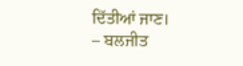ਦਿੱਤੀਆਂ ਜਾਣ।
– ਬਲਜੀਤ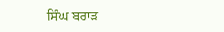ਸਿੰਘ ਬਰਾੜ